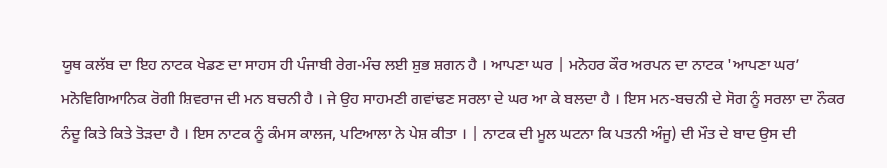ਯੂਥ ਕਲੱਬ ਦਾ ਇਹ ਨਾਟਕ ਖੇਡਣ ਦਾ ਸਾਹਸ ਹੀ ਪੰਜਾਬੀ ਰੇਗ-ਮੰਚ ਲਈ ਸ਼ੁਭ ਸ਼ਗਨ ਹੈ । ਆਪਣਾ ਘਰ | ਮਨੋਹਰ ਕੌਰ ਅਰਪਨ ਦਾ ਨਾਟਕ 'ਆਪਣਾ ਘਰ’ ਮਨੋਵਿਗਿਆਨਿਕ ਰੋਗੀ ਸ਼ਿਵਰਾਜ ਦੀ ਮਨ ਬਚਨੀ ਹੈ । ਜੇ ਉਹ ਸਾਹਮਣੀ ਗਵਾਂਢਣ ਸਰਲਾ ਦੇ ਘਰ ਆ ਕੇ ਬਲਦਾ ਹੈ । ਇਸ ਮਨ-ਬਚਨੀ ਦੇ ਸੋਗ ਨੂੰ ਸਰਲਾ ਦਾ ਨੌਕਰ ਨੰਦੂ ਕਿਤੇ ਕਿਤੇ ਤੋੜਦਾ ਹੈ । ਇਸ ਨਾਟਕ ਨੂੰ ਕੰਮਸ ਕਾਲਜ, ਪਟਿਆਲਾ ਨੇ ਪੇਸ਼ ਕੀਤਾ । | ਨਾਟਕ ਦੀ ਮੂਲ ਘਟਨਾ ਕਿ ਪਤਨੀ ਅੰਜੂ) ਦੀ ਮੌਤ ਦੇ ਬਾਦ ਉਸ ਦੀ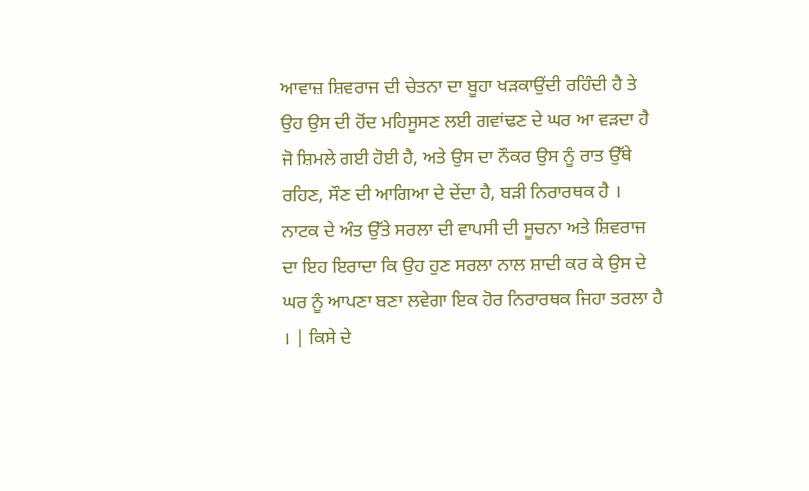ਆਵਾਜ਼ ਸ਼ਿਵਰਾਜ ਦੀ ਚੇਤਨਾ ਦਾ ਬੂਹਾ ਖੜਕਾਉਂਦੀ ਰਹਿੰਦੀ ਹੈ ਤੇ ਉਹ ਉਸ ਦੀ ਹੋਂਦ ਮਹਿਸੂਸਣ ਲਈ ਗਵਾਂਢਣ ਦੇ ਘਰ ਆ ਵੜਦਾ ਹੈ ਜੋ ਸ਼ਿਮਲੇ ਗਈ ਹੋਈ ਹੈ, ਅਤੇ ਉਸ ਦਾ ਨੌਕਰ ਉਸ ਨੂੰ ਰਾਤ ਉੱਥੇ ਰਹਿਣ, ਸੌਣ ਦੀ ਆਗਿਆ ਦੇ ਦੇਂਦਾ ਹੈ, ਬੜੀ ਨਿਰਾਰਥਕ ਹੈ । ਨਾਟਕ ਦੇ ਅੰਤ ਉੱਤੇ ਸਰਲਾ ਦੀ ਵਾਪਸੀ ਦੀ ਸੂਚਨਾ ਅਤੇ ਸ਼ਿਵਰਾਜ ਦਾ ਇਹ ਇਰਾਦਾ ਕਿ ਉਹ ਹੁਣ ਸਰਲਾ ਨਾਲ ਸ਼ਾਦੀ ਕਰ ਕੇ ਉਸ ਦੇ ਘਰ ਨੂੰ ਆਪਣਾ ਬਣਾ ਲਵੇਗਾ ਇਕ ਹੋਰ ਨਿਰਾਰਥਕ ਜਿਹਾ ਤਰਲਾ ਹੈ । | ਕਿਸੇ ਦੇ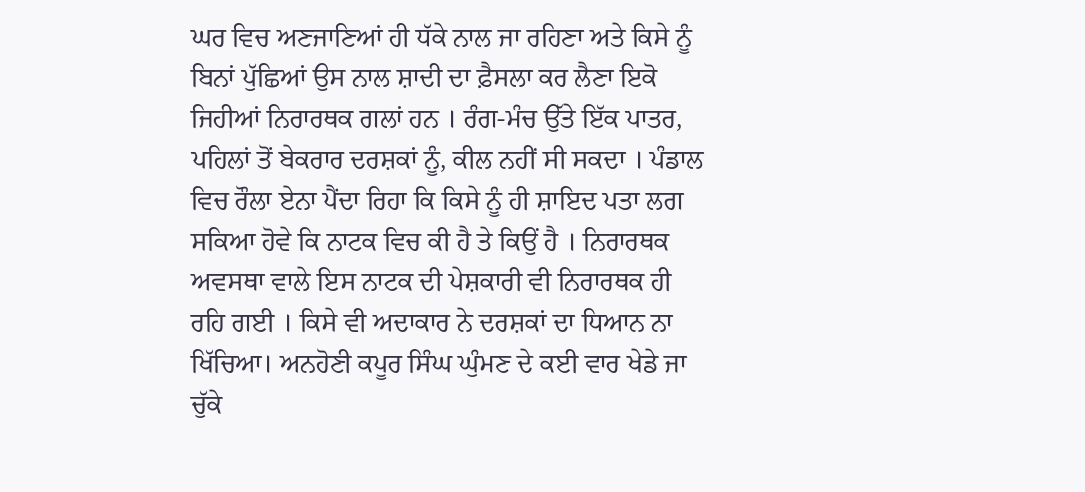ਘਰ ਵਿਚ ਅਣਜਾਣਿਆਂ ਹੀ ਧੱਕੇ ਨਾਲ ਜਾ ਰਹਿਣਾ ਅਤੇ ਕਿਸੇ ਨੂੰ ਬਿਨਾਂ ਪੁੱਛਿਆਂ ਉਸ ਨਾਲ ਸ਼ਾਦੀ ਦਾ ਫ਼ੈਸਲਾ ਕਰ ਲੈਣਾ ਇਕੋ ਜਿਹੀਆਂ ਨਿਰਾਰਥਕ ਗਲਾਂ ਹਨ । ਰੰਗ-ਮੰਚ ਉੱਤੇ ਇੱਕ ਪਾਤਰ, ਪਹਿਲਾਂ ਤੋਂ ਬੇਕਰਾਰ ਦਰਸ਼ਕਾਂ ਨੂੰ, ਕੀਲ ਨਹੀਂ ਸੀ ਸਕਦਾ । ਪੰਡਾਲ ਵਿਚ ਰੌਲਾ ਏਨਾ ਪੈਂਦਾ ਰਿਹਾ ਕਿ ਕਿਸੇ ਨੂੰ ਹੀ ਸ਼ਾਇਦ ਪਤਾ ਲਗ ਸਕਿਆ ਹੋਵੇ ਕਿ ਨਾਟਕ ਵਿਚ ਕੀ ਹੈ ਤੇ ਕਿਉਂ ਹੈ । ਨਿਰਾਰਥਕ ਅਵਸਥਾ ਵਾਲੇ ਇਸ ਨਾਟਕ ਦੀ ਪੇਸ਼ਕਾਰੀ ਵੀ ਨਿਰਾਰਥਕ ਹੀ ਰਹਿ ਗਈ । ਕਿਸੇ ਵੀ ਅਦਾਕਾਰ ਨੇ ਦਰਸ਼ਕਾਂ ਦਾ ਧਿਆਨ ਨਾ ਖਿੱਚਿਆ। ਅਨਹੋਣੀ ਕਪੂਰ ਸਿੰਘ ਘੁੰਮਣ ਦੇ ਕਈ ਵਾਰ ਖੇਡੇ ਜਾ ਚੁੱਕੇ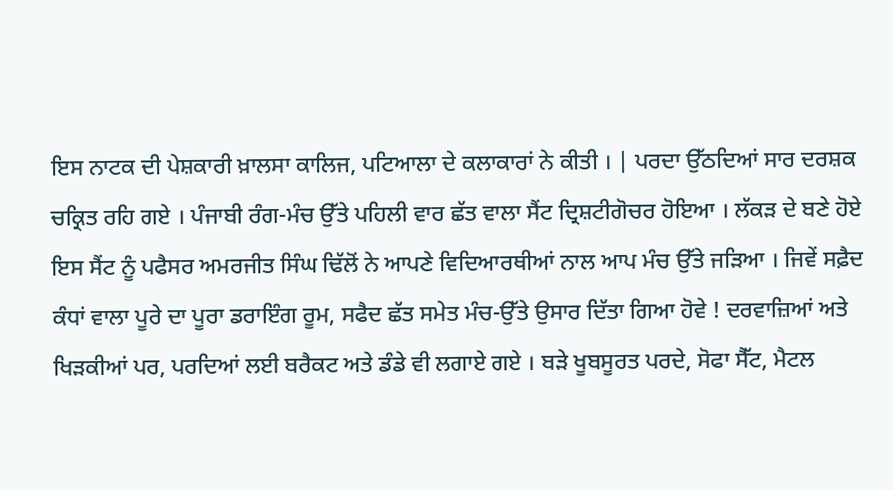ਇਸ ਨਾਟਕ ਦੀ ਪੇਸ਼ਕਾਰੀ ਖ਼ਾਲਸਾ ਕਾਲਿਜ, ਪਟਿਆਲਾ ਦੇ ਕਲਾਕਾਰਾਂ ਨੇ ਕੀਤੀ । | ਪਰਦਾ ਉੱਠਦਿਆਂ ਸਾਰ ਦਰਸ਼ਕ ਚਕ੍ਰਿਤ ਰਹਿ ਗਏ । ਪੰਜਾਬੀ ਰੰਗ-ਮੰਚ ਉੱਤੇ ਪਹਿਲੀ ਵਾਰ ਛੱਤ ਵਾਲਾ ਸੈਂਟ ਦ੍ਰਿਸ਼ਟੀਗੋਚਰ ਹੋਇਆ । ਲੱਕੜ ਦੇ ਬਣੇ ਹੋਏ ਇਸ ਸੈਂਟ ਨੂੰ ਪਫੈਸਰ ਅਮਰਜੀਤ ਸਿੰਘ ਢਿੱਲੋਂ ਨੇ ਆਪਣੇ ਵਿਦਿਆਰਥੀਆਂ ਨਾਲ ਆਪ ਮੰਚ ਉੱਤੇ ਜੜਿਆ । ਜਿਵੇਂ ਸਫ਼ੈਦ ਕੰਧਾਂ ਵਾਲਾ ਪੂਰੇ ਦਾ ਪੂਰਾ ਡਰਾਇੰਗ ਰੂਮ, ਸਫੈਦ ਛੱਤ ਸਮੇਤ ਮੰਚ-ਉੱਤੇ ਉਸਾਰ ਦਿੱਤਾ ਗਿਆ ਹੋਵੇ ! ਦਰਵਾਜ਼ਿਆਂ ਅਤੇ ਖਿੜਕੀਆਂ ਪਰ, ਪਰਦਿਆਂ ਲਈ ਬਰੈਕਟ ਅਤੇ ਡੰਡੇ ਵੀ ਲਗਾਏ ਗਏ । ਬੜੇ ਖੂਬਸੂਰਤ ਪਰਦੇ, ਸੋਫਾ ਸੈੱਟ, ਮੈਟਲ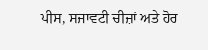ਪੀਸ, ਸਜਾਵਟੀ ਚੀਜ਼ਾਂ ਅਤੇ ਹੋਰ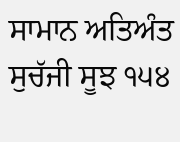ਸਾਮਾਨ ਅਤਿਅੰਤ ਸੁਚੱਜੀ ਸੂਝ ੧੫੪